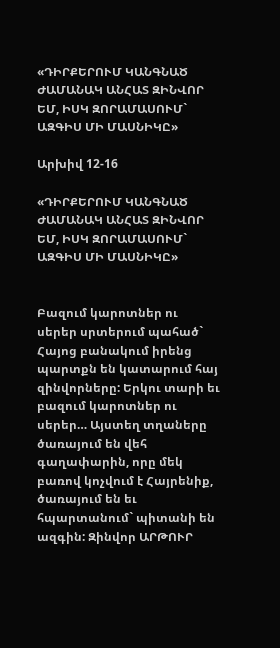«ԴԻՐՔԵՐՈՒՄ ԿԱՆԳՆԱԾ ԺԱՄԱՆԱԿ ԱՆՀԱՏ ԶԻՆՎՈՐ ԵՄ, ԻՍԿ ԶՈՐԱՄԱՍՈՒՄ` ԱԶԳԻՍ ՄԻ ՄԱՍՆԻԿԸ»

Արխիվ 12-16

«ԴԻՐՔԵՐՈՒՄ ԿԱՆԳՆԱԾ ԺԱՄԱՆԱԿ ԱՆՀԱՏ ԶԻՆՎՈՐ ԵՄ, ԻՍԿ ԶՈՐԱՄԱՍՈՒՄ` ԱԶԳԻՍ ՄԻ ՄԱՍՆԻԿԸ»


Բազում կարոտներ ու սերեր սրտերում պահած` Հայոց բանակում իրենց պարտքն են կատարում հայ զինվորները: Երկու տարի եւ բազում կարոտներ ու սերեր… Այստեղ տղաները ծառայում են վեհ գաղափարին, որը մեկ բառով կոչվում է Հայրենիք, ծառայում են եւ հպարտանում` պիտանի են ազգին: Զինվոր ԱՐԹՈՒՐ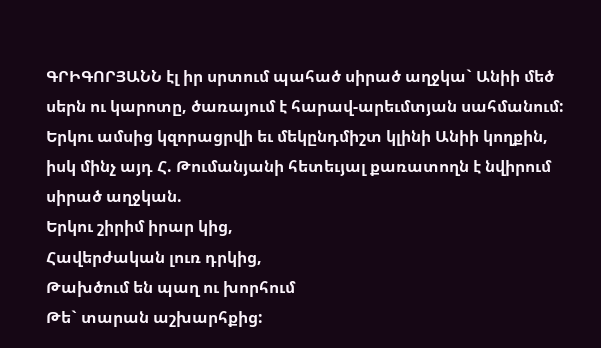ԳՐԻԳՈՐՅԱՆՆ էլ իր սրտում պահած սիրած աղջկա` Անիի մեծ սերն ու կարոտը, ծառայում է հարավ-արեւմտյան սահմանում:
Երկու ամսից կզորացրվի եւ մեկընդմիշտ կլինի Անիի կողքին, իսկ մինչ այդ Հ. Թումանյանի հետեւյալ քառատողն է նվիրում սիրած աղջկան.
Երկու շիրիմ իրար կից,
Հավերժական լուռ դրկից,
Թախծում են պաղ ու խորհում
Թե` տարան աշխարհքից: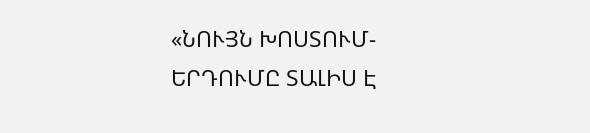«ՆՈՒՅՆ ԽՈՍՏՈՒՄ-ԵՐԴՈՒՄԸ ՏԱԼԻՍ Է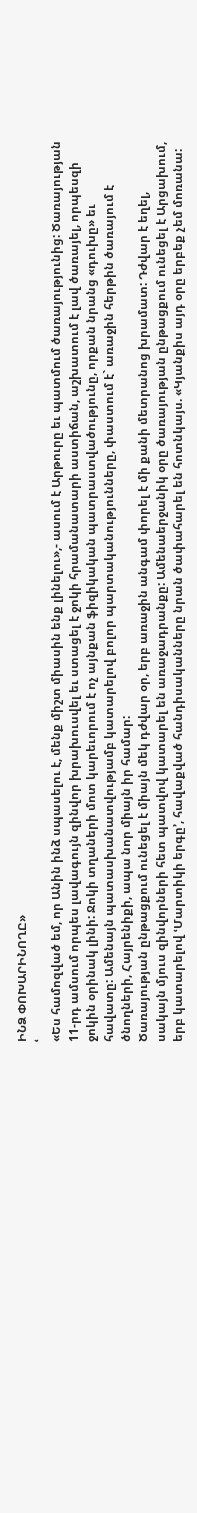ԻՆՁ ՓՈԽԱՐԻՆՈՂԸ»
ՙ
«Ես համոզված եմ, որ Անին ինձ սպասելու է, մենք միշտ միասին ենք լինելու»,- ասում է Արթուրը եւ պատմում ծառայությունից: Ծառայության 11-րդ ամսում որպես լավագույն զինվոր խրախուսվել եւ ստացել է ջոկի հրամանատարի աստիճան, աշխատում է լավ ծառայել, որպեսզի ջոկին օրինակ լինի: Ջոկի տղաների մոտ կարեւորում է ոչ այնքան ֆիզիկական պատրաստվածությունը, որքան նրանց «դուխը» եւ հավատը: Ամենայն պատասխանատվությամբ կատարելով բոլոր պարտականությունները, փաստում է` առաջին հերթին ծառայում է ծնողների, Հայրենիքի, ապա նոր միայն իր համար:
Ծառայության ընթացքում ունեցել է միայն մեկ դժվար օր, երբ առաջին անգամ փորել է մի քանի մետրանոց խրամատ: Դժվար է եղել, սակայն մյուս զինվորների հետ պատվով կատարել են առաջադրանքը: Ամենաերջանիկ օրը ծառայության ընթացքում ունեցել է Արցախում, երբ կատարելով ՙՄարտիկի երգը՚, հավաքված հանդիսականները նրան ծափահարել են հոտնկայս. «Կյանքիս այդ օրը երբեք չեմ մոռանա: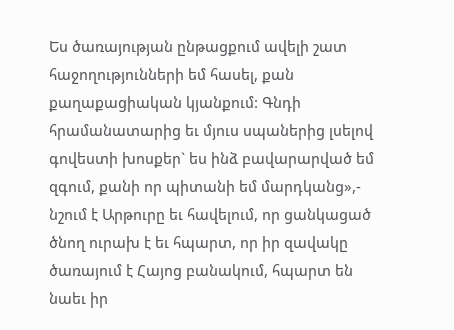Ես ծառայության ընթացքում ավելի շատ հաջողությունների եմ հասել, քան քաղաքացիական կյանքում: Գնդի հրամանատարից եւ մյուս սպաներից լսելով գովեստի խոսքեր` ես ինձ բավարարված եմ զգում, քանի որ պիտանի եմ մարդկանց»,- նշում է Արթուրը եւ հավելում, որ ցանկացած ծնող ուրախ է եւ հպարտ, որ իր զավակը ծառայում է Հայոց բանակում, հպարտ են նաեւ իր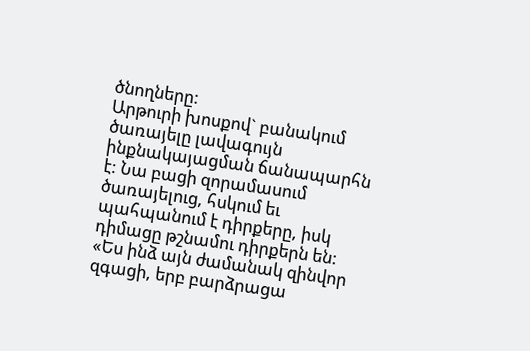ծնողները:
Արթուրի խոսքով` բանակում ծառայելը լավագույն ինքնակայացման ճանապարհն է: Նա բացի զորամասում ծառայելուց, հսկում եւ պահպանում է դիրքերը, իսկ դիմացը թշնամու դիրքերն են: «Ես ինձ այն ժամանակ զինվոր զգացի, երբ բարձրացա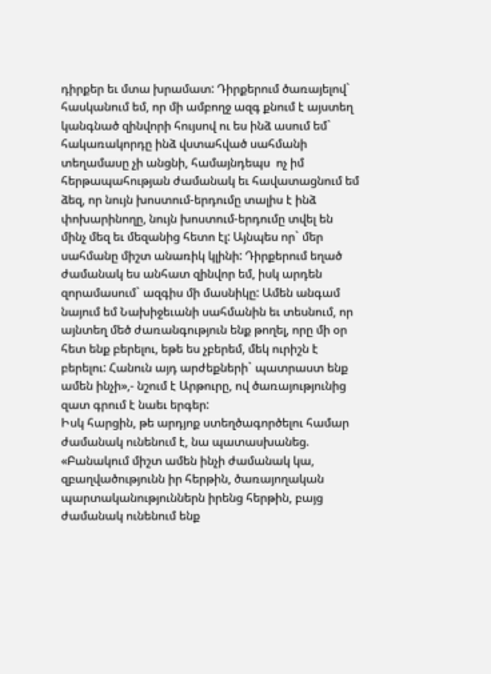դիրքեր եւ մտա խրամատ: Դիրքերում ծառայելով` հասկանում եմ, որ մի ամբողջ ազգ քնում է այստեղ կանգնած զինվորի հույսով ու ես ինձ ասում եմ` հակառակորդը ինձ վստահված սահմանի տեղամասը չի անցնի, համայնդեպս  ոչ իմ հերթապահության ժամանակ եւ հավատացնում եմ ձեզ, որ նույն խոստում-երդումը տալիս է ինձ փոխարինողը, նույն խոստում-երդումը տվել են մինչ մեզ եւ մեզանից հետո էլ: Այնպես որ` մեր սահմանը միշտ անառիկ կլինի: Դիրքերում եղած ժամանակ ես անհատ զինվոր եմ, իսկ արդեն զորամասում` ազգիս մի մասնիկը: Ամեն անգամ նայում եմ Նախիջեւանի սահմանին եւ տեսնում, որ այնտեղ մեծ ժառանգություն ենք թողել, որը մի օր հետ ենք բերելու, եթե ես չբերեմ, մեկ ուրիշն է բերելու: Հանուն այդ արժեքների` պատրաստ ենք ամեն ինչի»,- նշում է Արթուրը, ով ծառայությունից զատ գրում է նաեւ երգեր:
Իսկ հարցին, թե արդյոք ստեղծագործելու համար ժամանակ ունենում է, նա պատասխանեց. «Բանակում միշտ ամեն ինչի ժամանակ կա, զբաղվածությունն իր հերթին, ծառայողական պարտականություններն իրենց հերթին, բայց ժամանակ ունենում ենք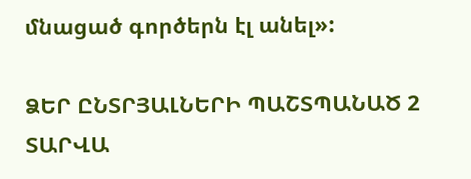մնացած գործերն էլ անել»:

ՁԵՐ ԸՆՏՐՅԱԼՆԵՐԻ ՊԱՇՏՊԱՆԱԾ 2 ՏԱՐՎԱ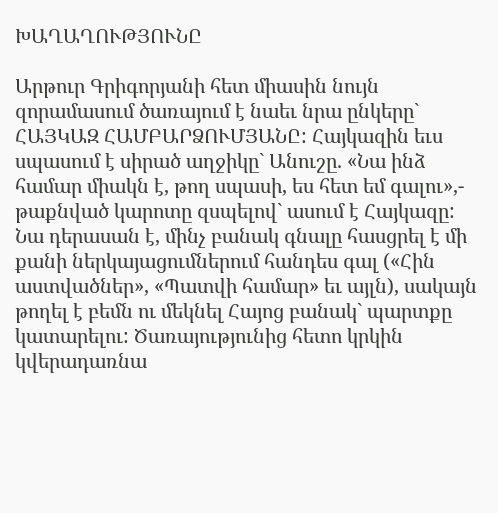ԽԱՂԱՂՈՒԹՅՈՒՆԸ

Արթուր Գրիգորյանի հետ միասին նույն զորամասում ծառայում է նաեւ նրա ընկերը` ՀԱՅԿԱԶ ՀԱՄԲԱՐՁՈՒՄՅԱՆԸ: Հայկազին եւս սպասում է սիրած աղջիկը` Անուշը. «Նա ինձ համար միակն է, թող սպասի, ես հետ եմ գալու»,- թաքնված կարոտը զսպելով` ասում է Հայկազը:
Նա դերասան է, մինչ բանակ գնալը հասցրել է մի քանի ներկայացումներում հանդես գալ («Հին աստվածներ», «Պատվի համար» եւ այլն), սակայն թողել է բեմն ու մեկնել Հայոց բանակ` պարտքը կատարելու: Ծառայությունից հետո կրկին կվերադառնա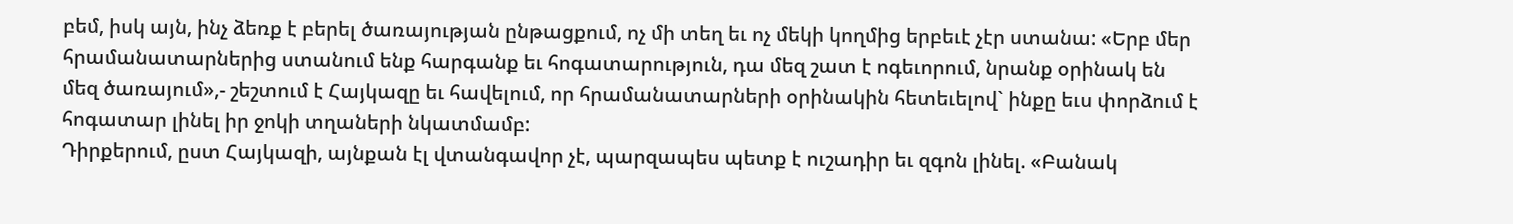բեմ, իսկ այն, ինչ ձեռք է բերել ծառայության ընթացքում, ոչ մի տեղ եւ ոչ մեկի կողմից երբեւէ չէր ստանա: «Երբ մեր հրամանատարներից ստանում ենք հարգանք եւ հոգատարություն, դա մեզ շատ է ոգեւորում, նրանք օրինակ են մեզ ծառայում»,- շեշտում է Հայկազը եւ հավելում, որ հրամանատարների օրինակին հետեւելով` ինքը եւս փորձում է հոգատար լինել իր ջոկի տղաների նկատմամբ:
Դիրքերում, ըստ Հայկազի, այնքան էլ վտանգավոր չէ, պարզապես պետք է ուշադիր եւ զգոն լինել. «Բանակ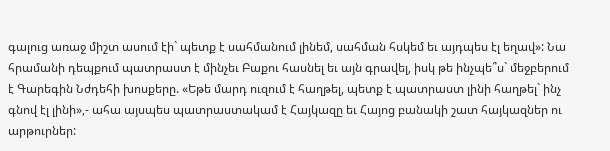գալուց առաջ միշտ ասում էի` պետք է սահմանում լինեմ, սահման հսկեմ եւ այդպես էլ եղավ»: Նա հրամանի դեպքում պատրաստ է մինչեւ Բաքու հասնել եւ այն գրավել, իսկ թե ինչպե՞ս` մեջբերում է Գարեգին Նժդեհի խոսքերը. «Եթե մարդ ուզում է հաղթել, պետք է պատրաստ լինի հաղթել` ինչ գնով էլ լինի»,- ահա այսպես պատրաստակամ է Հայկազը եւ Հայոց բանակի շատ հայկազներ ու արթուրներ: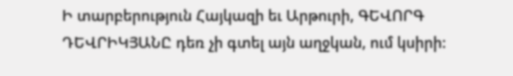Ի տարբերություն Հայկազի եւ Արթուրի, ԳԵՎՈՐԳ ԴԵՎՐԻԿՅԱՆԸ դեռ չի գտել այն աղջկան, ում կսիրի: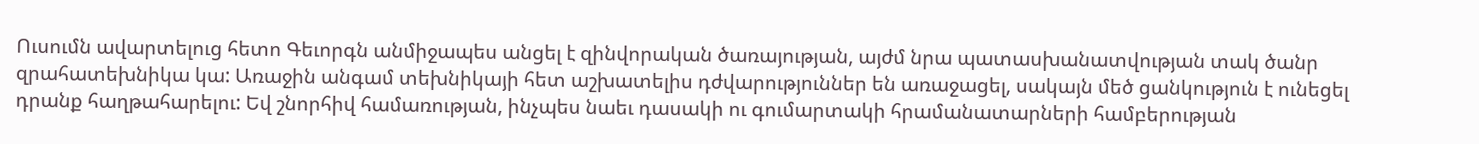Ուսումն ավարտելուց հետո Գեւորգն անմիջապես անցել է զինվորական ծառայության, այժմ նրա պատասխանատվության տակ ծանր զրահատեխնիկա կա: Առաջին անգամ տեխնիկայի հետ աշխատելիս դժվարություններ են առաջացել, սակայն մեծ ցանկություն է ունեցել դրանք հաղթահարելու: Եվ շնորհիվ համառության, ինչպես նաեւ դասակի ու գումարտակի հրամանատարների համբերության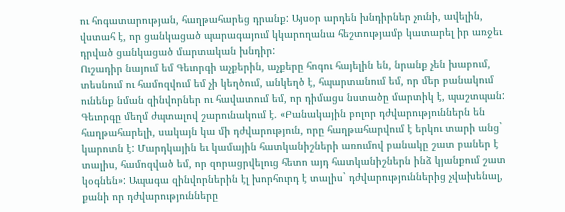ու հոգատարության, հաղթահարեց դրանք: Այսօր արդեն խնդիրներ չունի, ավելին, վստահ է, որ ցանկացած պարագայում կկարողանա հեշտությամբ կատարել իր առջեւ դրված ցանկացած մարտական խնդիր:
Ուշադիր նայում եմ Գեւորգի աչքերին, աչքերը հոգու հայելին են, նրանք չեն խաբում, տեսնում ու համոզվում եմ չի կեղծում, անկեղծ է, հպարտանում եմ, որ մեր բանակում ունենք նման զինվորներ ու հավատում եմ, որ դիմացս նստածը մարտիկ է, պաշտպան: Գեւորգը մեղմ ժպտալով շարունակում է. «Բանակային բոլոր դժվարություններն են հաղթահարելի, սակայն կա մի դժվարություն, որը հաղթահարվում է երկու տարի անց` կարոտն է: Մարդկային եւ կամային հատկանիշների առումով բանակը շատ բաներ է տալիս, համոզված եմ, որ զորացրվելուց հետո այդ հատկանիշներն ինձ կյանքում շատ կօգնեն»: Ապագա զինվորներին էլ խորհուրդ է տալիս` դժվարություններից չվախենալ, քանի որ դժվարությունները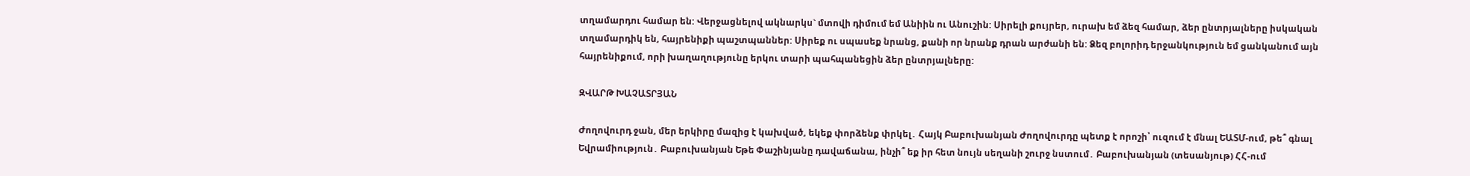տղամարդու համար են: Վերջացնելով ակնարկս` մտովի դիմում եմ Անիին ու Անուշին: Սիրելի քույրեր, ուրախ եմ ձեզ համար, ձեր ընտրյալները իսկական տղամարդիկ են, հայրենիքի պաշտպաններ: Սիրեք ու սպասեք նրանց, քանի որ նրանք դրան արժանի են: Ձեզ բոլորիդ երջանկություն եմ ցանկանում այն հայրենիքում, որի խաղաղությունը երկու տարի պահպանեցին ձեր ընտրյալները:

ԶՎԱՐԹ ԽԱՉԱՏՐՅԱՆ

Ժողովուրդ ջան, մեր երկիրը մազից է կախված, եկեք փորձենք փրկել․ Հայկ Բաբուխանյան Ժողովուրդը պետք է որոշի՝ ուզում է մնալ ԵԱՏՄ-ում, թե՞ գնալ Եվրամիություն․ Բաբուխանյան Եթե Փաշինյանը դավաճանա, ինչի՞ եք իր հետ նույն սեղանի շուրջ նստում․ Բաբուխանյան (տեսանյութ) ՀՀ-ում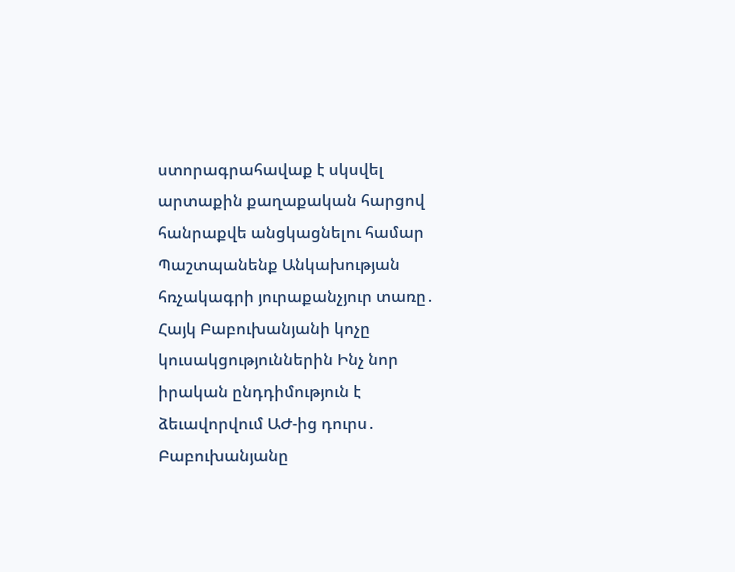ստորագրահավաք է սկսվել արտաքին քաղաքական հարցով հանրաքվե անցկացնելու համար Պաշտպանենք Անկախության հռչակագրի յուրաքանչյուր տառը․ Հայկ Բաբուխանյանի կոչը կուսակցություններին Ինչ նոր իրական ընդդիմություն է ձեւավորվում ԱԺ-ից դուրս․ Բաբուխանյանը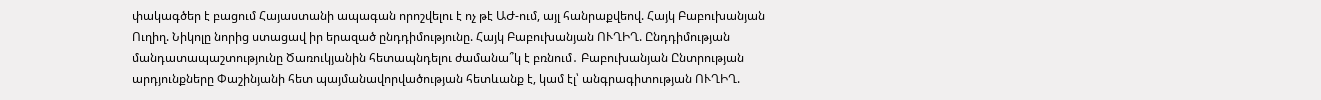փակագծեր է բացում Հայաստանի ապագան որոշվելու է ոչ թէ ԱԺ-ում, այլ հանրաքվեով. Հայկ Բաբուխանյան Ուղիղ. Նիկոլը նորից ստացավ իր երազած ընդդիմությունը. Հայկ Բաբուխանյան ՈՒՂԻՂ. Ընդդիմության մանդատապաշտությունը Ծառուկյանին հետապնդելու ժամանա՞կ է բռնում․ Բաբուխանյան Ընտրության արդյունքները Փաշինյանի հետ պայմանավորվածության հետևանք է, կամ էլ՝ անգրագիտության ՈՒՂԻՂ.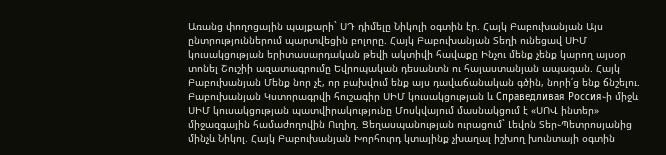Առանց փողոցային պայքարի` ՍԴ դիմելը Նիկոլի օգտին էր. Հայկ Բաբուխանյան Այս ընտրություններում պարտվեցին բոլորը. Հայկ Բաբուխանյան Տեղի ունեցավ ՍԻՄ կուսակցության երիտասարդական թեվի ակտիվի հավաքը Ինչու մենք չենք կարող այսօր տոնել Շուշիի ազատագրումը Եվրոպական դեսանտն ու հայաստանյան ապագան. Հայկ Բաբուխանյան Մենք նոր չէ, որ բախվում ենք այս դավաճանական գծին, նորի՛ց ենք ճնշելու. Բաբուխանյան Կստորագրվի հուշագիր ՍԻՄ կուսակցության և Справедливая Россия֊ի միջև ՍԻՄ կուսակցության պատվիրակությունը Մոսկվայում մասնակցում է «ՍՈՎ ինտեր» միջազգային համաժողովին Ուղիղ. Ցեղասպանության ուրացում` Լեվոն Տեր֊Պետրոսյանից մինչև Նիկոլ. Հայկ Բաբուխանյան Խորհուրդ կտայինք չխաղալ իշխող խունտայի օգտին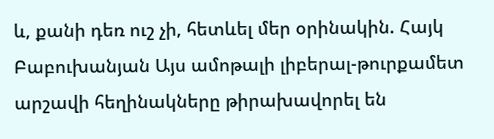և, քանի դեռ ուշ չի, հետևել մեր օրինակին. Հայկ Բաբուխանյան Այս ամոթալի լիբերալ-թուրքամետ արշավի հեղինակները թիրախավորել են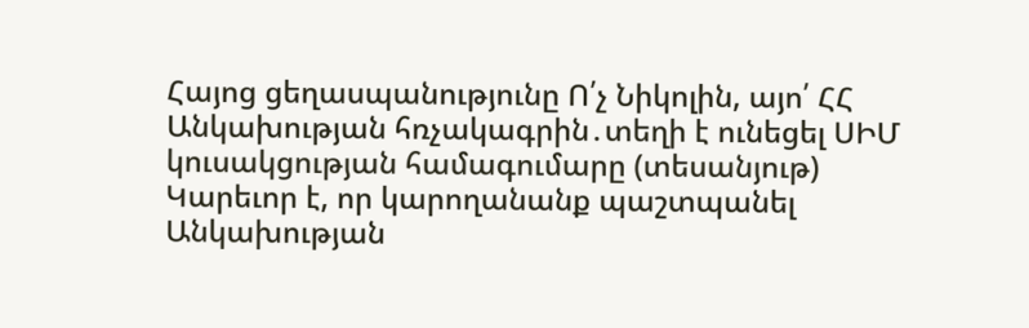Հայոց ցեղասպանությունը Ո՛չ Նիկոլին, այո՛ ՀՀ Անկախության հռչակագրին․տեղի է ունեցել ՍԻՄ կուսակցության համագումարը (տեսանյութ) Կարեւոր է, որ կարողանանք պաշտպանել Անկախության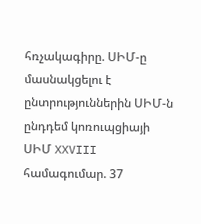հռչակագիրը. ՍԻՄ-ը մասնակցելու է ընտրություններին ՍԻՄ-ն ընդդեմ կոռուպցիայի ՍԻՄ XXVIII համագումար. 37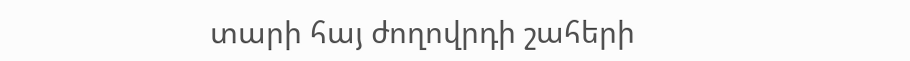տարի հայ ժողովրդի շահերի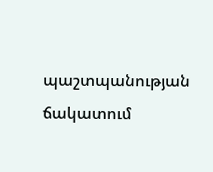պաշտպանության ճակատում